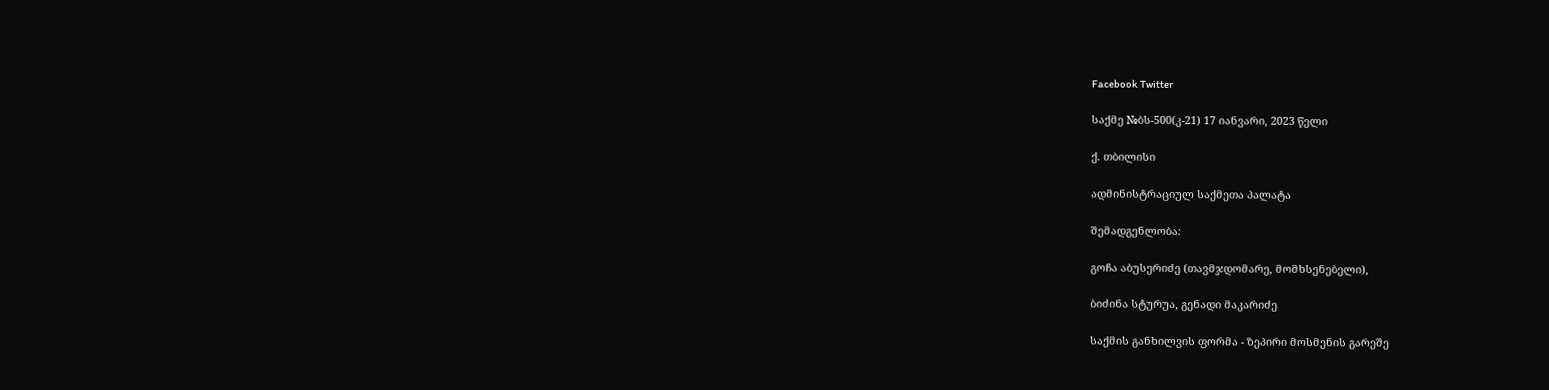Facebook Twitter

საქმე №ბს-500(კ-21) 17 იანვარი, 2023 წელი

ქ. თბილისი

ადმინისტრაციულ საქმეთა პალატა

შემადგენლობა:

გოჩა აბუსერიძე (თავმჯდომარე, მომხსენებელი),

ბიძინა სტურუა, გენადი მაკარიძე

საქმის განხილვის ფორმა - ზეპირი მოსმენის გარეშე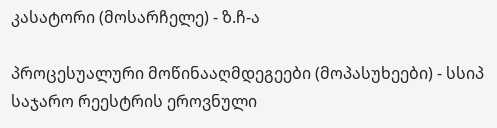კასატორი (მოსარჩელე) - ზ.ჩ-ა

პროცესუალური მოწინააღმდეგეები (მოპასუხეები) - სსიპ საჯარო რეესტრის ეროვნული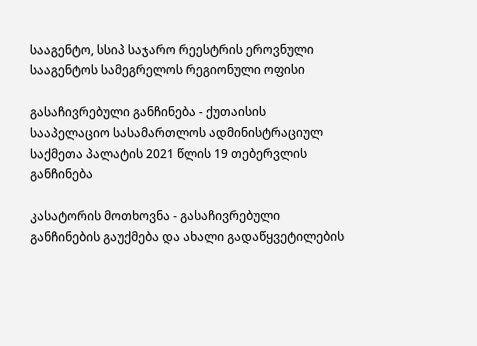სააგენტო, სსიპ საჯარო რეესტრის ეროვნული სააგენტოს სამეგრელოს რეგიონული ოფისი

გასაჩივრებული განჩინება - ქუთაისის სააპელაციო სასამართლოს ადმინისტრაციულ საქმეთა პალატის 2021 წლის 19 თებერვლის განჩინება

კასატორის მოთხოვნა - გასაჩივრებული განჩინების გაუქმება და ახალი გადაწყვეტილების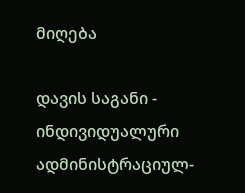მიღება

დავის საგანი - ინდივიდუალური ადმინისტრაციულ-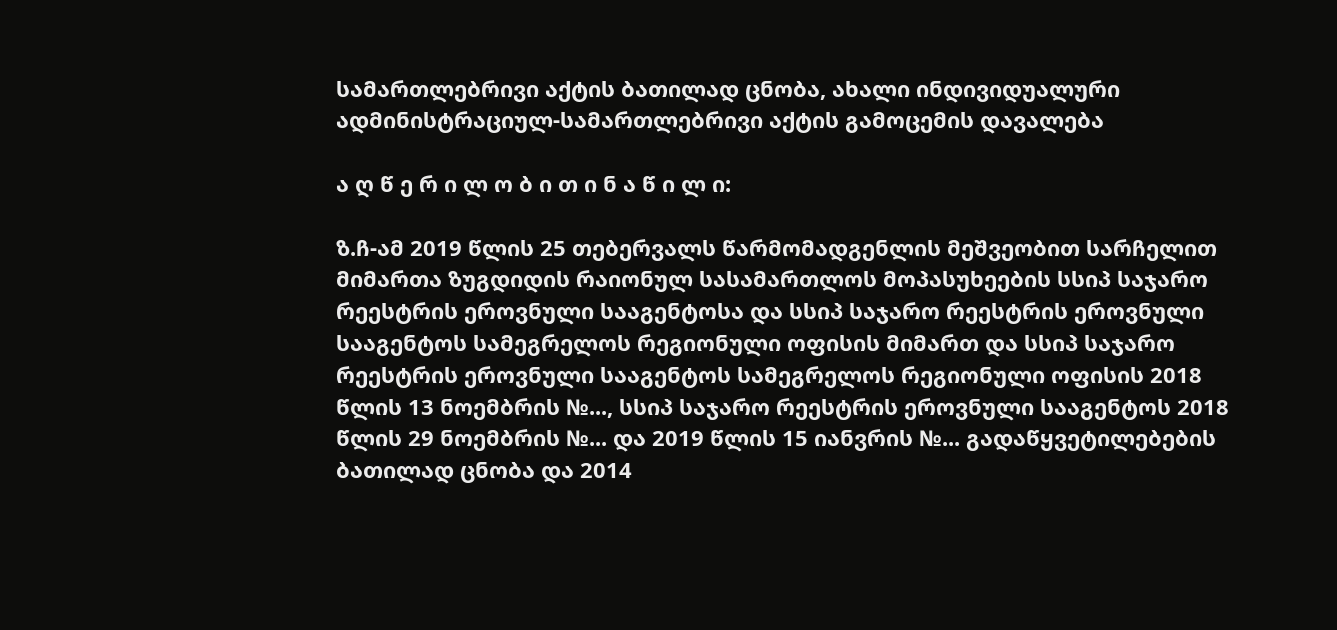სამართლებრივი აქტის ბათილად ცნობა, ახალი ინდივიდუალური ადმინისტრაციულ-სამართლებრივი აქტის გამოცემის დავალება

ა ღ წ ე რ ი ლ ო ბ ი თ ი ნ ა წ ი ლ ი:

ზ.ჩ-ამ 2019 წლის 25 თებერვალს წარმომადგენლის მეშვეობით სარჩელით მიმართა ზუგდიდის რაიონულ სასამართლოს მოპასუხეების სსიპ საჯარო რეესტრის ეროვნული სააგენტოსა და სსიპ საჯარო რეესტრის ეროვნული სააგენტოს სამეგრელოს რეგიონული ოფისის მიმართ და სსიპ საჯარო რეესტრის ეროვნული სააგენტოს სამეგრელოს რეგიონული ოფისის 2018 წლის 13 ნოემბრის №..., სსიპ საჯარო რეესტრის ეროვნული სააგენტოს 2018 წლის 29 ნოემბრის №... და 2019 წლის 15 იანვრის №... გადაწყვეტილებების ბათილად ცნობა და 2014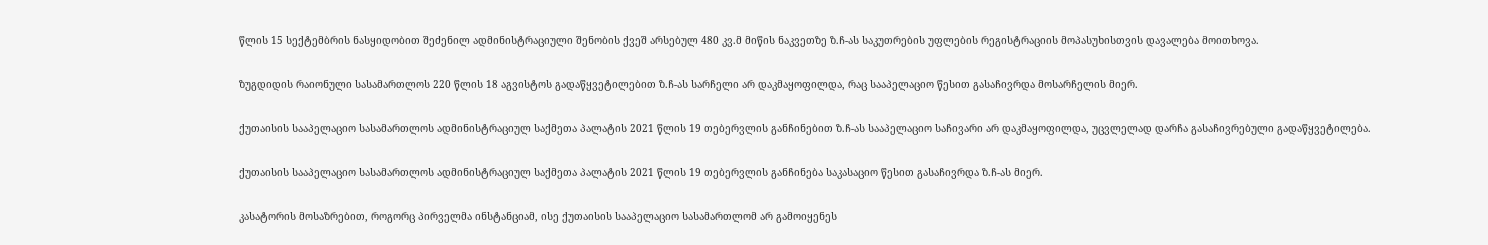წლის 15 სექტემბრის ნასყიდობით შეძენილ ადმინისტრაციული შენობის ქვეშ არსებულ 480 კვ.მ მიწის ნაკვეთზე ზ.ჩ-ას საკუთრების უფლების რეგისტრაციის მოპასუხისთვის დავალება მოითხოვა.

ზუგდიდის რაიონული სასამართლოს 220 წლის 18 აგვისტოს გადაწყვეტილებით ზ.ჩ-ას სარჩელი არ დაკმაყოფილდა, რაც სააპელაციო წესით გასაჩივრდა მოსარჩელის მიერ.

ქუთაისის სააპელაციო სასამართლოს ადმინისტრაციულ საქმეთა პალატის 2021 წლის 19 თებერვლის განჩინებით ზ.ჩ-ას სააპელაციო საჩივარი არ დაკმაყოფილდა, უცვლელად დარჩა გასაჩივრებული გადაწყვეტილება.

ქუთაისის სააპელაციო სასამართლოს ადმინისტრაციულ საქმეთა პალატის 2021 წლის 19 თებერვლის განჩინება საკასაციო წესით გასაჩივრდა ზ.ჩ-ას მიერ.

კასატორის მოსაზრებით, როგორც პირველმა ინსტანციამ, ისე ქუთაისის სააპელაციო სასამართლომ არ გამოიყენეს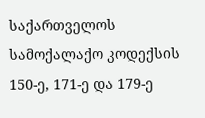საქართველოს სამოქალაქო კოდექსის 150-ე, 171-ე და 179-ე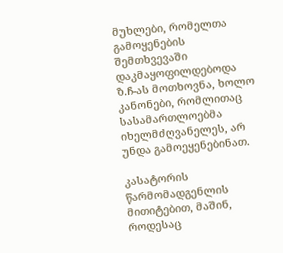მუხლები, რომელთა გამოყენების შემთხვევაში დაკმაყოფილდებოდა ზ.ჩ-ას მოთხოვნა, ხოლო კანონები, რომლითაც სასამართლოებმა იხელმძღვანელეს, არ უნდა გამოეყენებინათ.

კასატორის წარმომადგენლის მითიტებით, მაშინ, როდესაც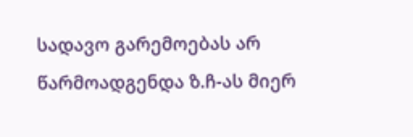სადავო გარემოებას არ წარმოადგენდა ზ.ჩ-ას მიერ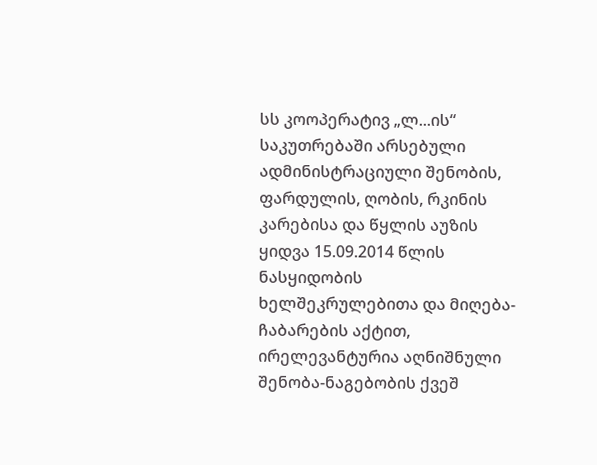სს კოოპერატივ „ლ...ის“ საკუთრებაში არსებული ადმინისტრაციული შენობის, ფარდულის, ღობის, რკინის კარებისა და წყლის აუზის ყიდვა 15.09.2014 წლის ნასყიდობის ხელშეკრულებითა და მიღება-ჩაბარების აქტით, ირელევანტურია აღნიშნული შენობა-ნაგებობის ქვეშ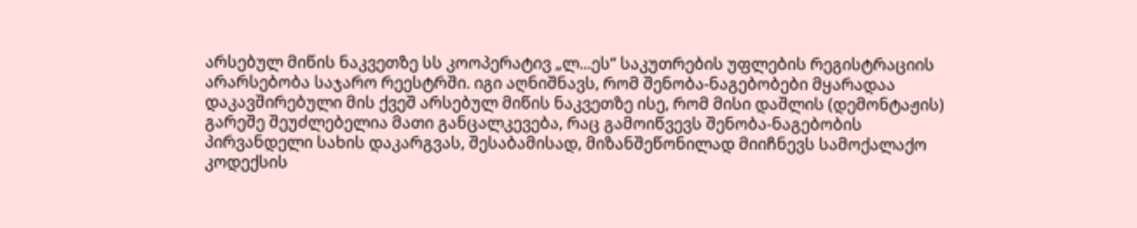არსებულ მიწის ნაკვეთზე სს კოოპერატივ „ლ...ეს“ საკუთრების უფლების რეგისტრაციის არარსებობა საჯარო რეესტრში. იგი აღნიშნავს, რომ შენობა-ნაგებობები მყარადაა დაკავშირებული მის ქვეშ არსებულ მიწის ნაკვეთზე ისე, რომ მისი დაშლის (დემონტაჟის) გარეშე შეუძლებელია მათი განცალკევება, რაც გამოიწვევს შენობა-ნაგებობის პირვანდელი სახის დაკარგვას, შესაბამისად, მიზანშეწონილად მიიჩნევს სამოქალაქო კოდექსის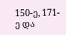150-ე, 171-ე და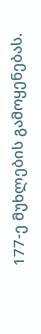177-ე მუხლების გამოყენებას.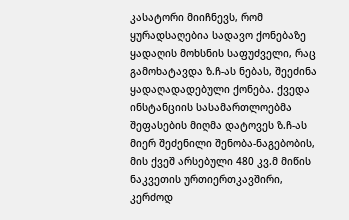კასატორი მიიჩნევს, რომ ყურადსაღებია სადავო ქონებაზე ყადაღის მოხსნის საფუძველი, რაც გამოხატავდა ზ.ჩ-ას ნებას, შეეძინა ყადაღადადებული ქონება. ქვედა ინსტანციის სასამართლოებმა შეფასების მიღმა დატოვეს ზ.ჩ-ას მიერ შეძენილი შენობა-ნაგებობის, მის ქვეშ არსებული 480 კვ.მ მიწის ნაკვეთის ურთიერთკავშირი, კერძოდ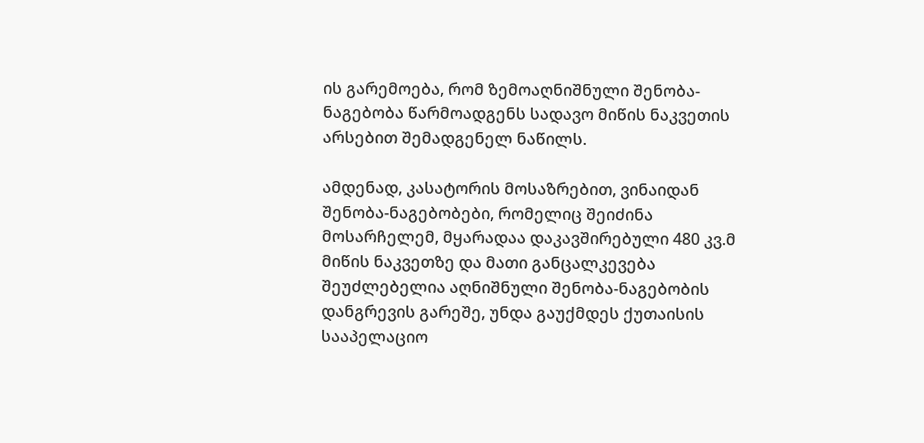ის გარემოება, რომ ზემოაღნიშნული შენობა-ნაგებობა წარმოადგენს სადავო მიწის ნაკვეთის არსებით შემადგენელ ნაწილს.

ამდენად, კასატორის მოსაზრებით, ვინაიდან შენობა-ნაგებობები, რომელიც შეიძინა მოსარჩელემ, მყარადაა დაკავშირებული 480 კვ.მ მიწის ნაკვეთზე და მათი განცალკევება შეუძლებელია აღნიშნული შენობა-ნაგებობის დანგრევის გარეშე, უნდა გაუქმდეს ქუთაისის სააპელაციო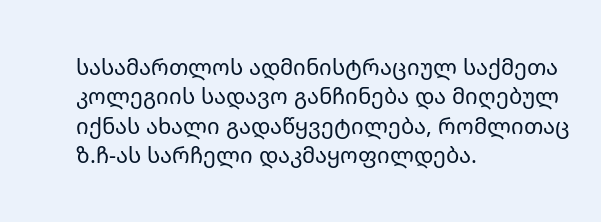სასამართლოს ადმინისტრაციულ საქმეთა კოლეგიის სადავო განჩინება და მიღებულ იქნას ახალი გადაწყვეტილება, რომლითაც ზ.ჩ-ას სარჩელი დაკმაყოფილდება.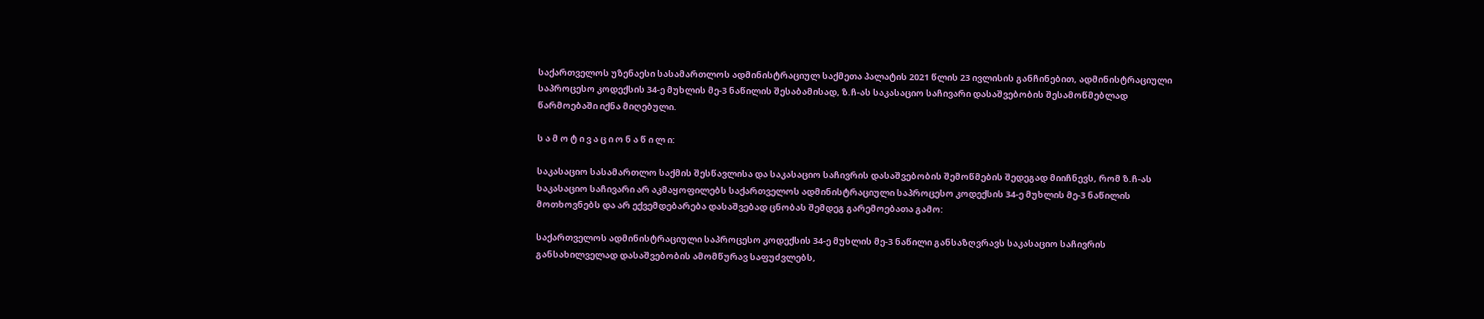საქართველოს უზენაესი სასამართლოს ადმინისტრაციულ საქმეთა პალატის 2021 წლის 23 ივლისის განჩინებით, ადმინისტრაციული საპროცესო კოდექსის 34-ე მუხლის მე-3 ნაწილის შესაბამისად, ზ.ჩ-ას საკასაციო საჩივარი დასაშვებობის შესამოწმებლად წარმოებაში იქნა მიღებული.

ს ა მ ო ტ ი ვ ა ც ი ო ნ ა წ ი ლ ი:

საკასაციო სასამართლო საქმის შესწავლისა და საკასაციო საჩივრის დასაშვებობის შემოწმების შედეგად მიიჩნევს, რომ ზ.ჩ-ას საკასაციო საჩივარი არ აკმაყოფილებს საქართველოს ადმინისტრაციული საპროცესო კოდექსის 34-ე მუხლის მე-3 ნაწილის მოთხოვნებს და არ ექვემდებარება დასაშვებად ცნობას შემდეგ გარემოებათა გამო:

საქართველოს ადმინისტრაციული საპროცესო კოდექსის 34-ე მუხლის მე-3 ნაწილი განსაზღვრავს საკასაციო საჩივრის განსახილველად დასაშვებობის ამომწურავ საფუძვლებს,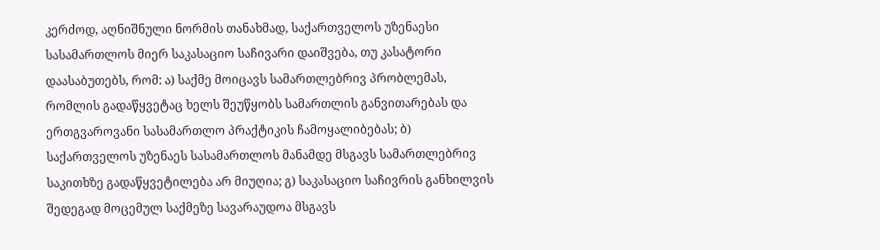კერძოდ, აღნიშნული ნორმის თანახმად, საქართველოს უზენაესი სასამართლოს მიერ საკასაციო საჩივარი დაიშვება, თუ კასატორი დაასაბუთებს, რომ: ა) საქმე მოიცავს სამართლებრივ პრობლემას, რომლის გადაწყვეტაც ხელს შეუწყობს სამართლის განვითარებას და ერთგვაროვანი სასამართლო პრაქტიკის ჩამოყალიბებას; ბ) საქართველოს უზენაეს სასამართლოს მანამდე მსგავს სამართლებრივ საკითხზე გადაწყვეტილება არ მიუღია; გ) საკასაციო საჩივრის განხილვის შედეგად მოცემულ საქმეზე სავარაუდოა მსგავს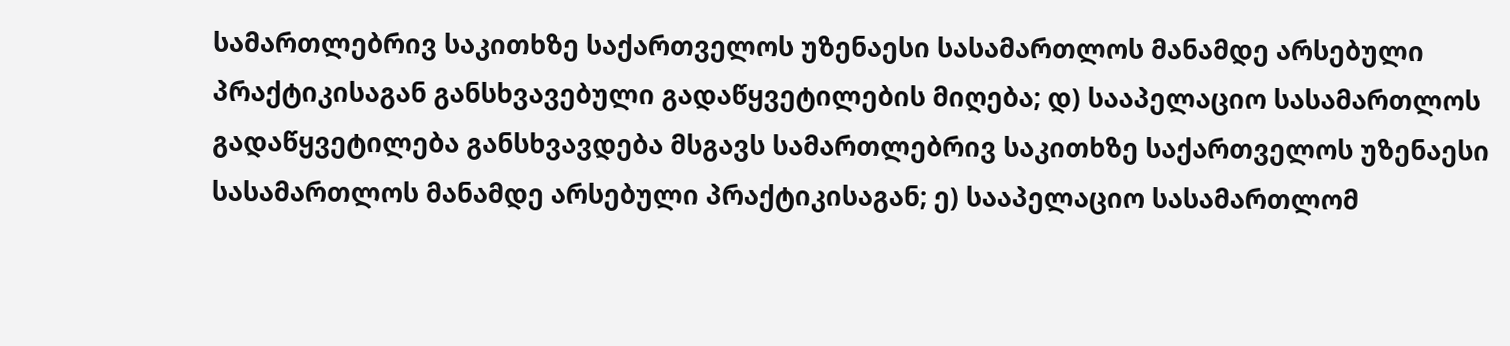სამართლებრივ საკითხზე საქართველოს უზენაესი სასამართლოს მანამდე არსებული პრაქტიკისაგან განსხვავებული გადაწყვეტილების მიღება; დ) სააპელაციო სასამართლოს გადაწყვეტილება განსხვავდება მსგავს სამართლებრივ საკითხზე საქართველოს უზენაესი სასამართლოს მანამდე არსებული პრაქტიკისაგან; ე) სააპელაციო სასამართლომ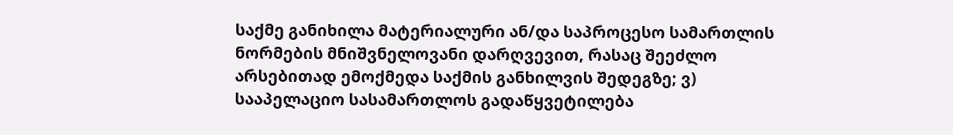საქმე განიხილა მატერიალური ან/და საპროცესო სამართლის ნორმების მნიშვნელოვანი დარღვევით, რასაც შეეძლო არსებითად ემოქმედა საქმის განხილვის შედეგზე; ვ) სააპელაციო სასამართლოს გადაწყვეტილება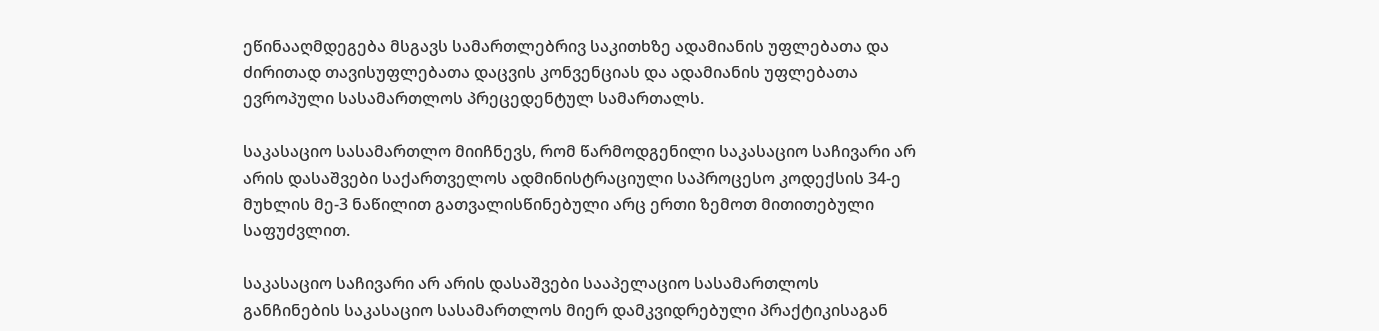ეწინააღმდეგება მსგავს სამართლებრივ საკითხზე ადამიანის უფლებათა და ძირითად თავისუფლებათა დაცვის კონვენციას და ადამიანის უფლებათა ევროპული სასამართლოს პრეცედენტულ სამართალს.

საკასაციო სასამართლო მიიჩნევს, რომ წარმოდგენილი საკასაციო საჩივარი არ არის დასაშვები საქართველოს ადმინისტრაციული საპროცესო კოდექსის 34-ე მუხლის მე-3 ნაწილით გათვალისწინებული არც ერთი ზემოთ მითითებული საფუძვლით.

საკასაციო საჩივარი არ არის დასაშვები სააპელაციო სასამართლოს განჩინების საკასაციო სასამართლოს მიერ დამკვიდრებული პრაქტიკისაგან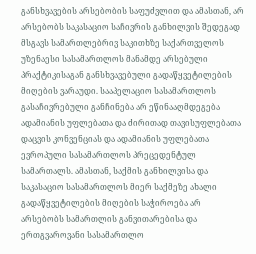განსხვავების არსებობის საფუძვლით და ამასთან, არ არსებობს საკასაციო საჩივრის განხილვის შედეგად მსგავს სამართლებრივ საკითხზე საქართველოს უზენაესი სასამართლოს მანამდე არსებული პრაქტიკისაგან განსხვავებული გადაწყვეტილების მიღების ვარაუდი. სააპელაციო სასამართლოს გასაჩივრებული განჩინება არ ეწინააღმდეგება ადამიანის უფლებათა და ძირითად თავისუფლებათა დაცვის კონვენციას და ადამიანის უფლებათა ევროპული სასამართლოს პრეცედენტულ სამართალს. ამასთან, საქმის განხილვისა და საკასაციო სასამართლოს მიერ საქმეზე ახალი გადაწყვეტილების მიღების საჭიროება არ არსებობს სამართლის განვითარებისა და ერთგვაროვანი სასამართლო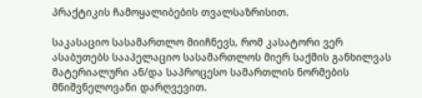პრაქტიკის ჩამოყალიბების თვალსაზრისით.

საკასაციო სასამართლო მიიჩნევს, რომ კასატორი ვერ ასაბუთებს სააპელაციო სასამართლოს მიერ საქმის განხილვას მატერიალური ან/და საპროცესო სამართლის ნორმების მნიშვნელოვანი დარღვევით.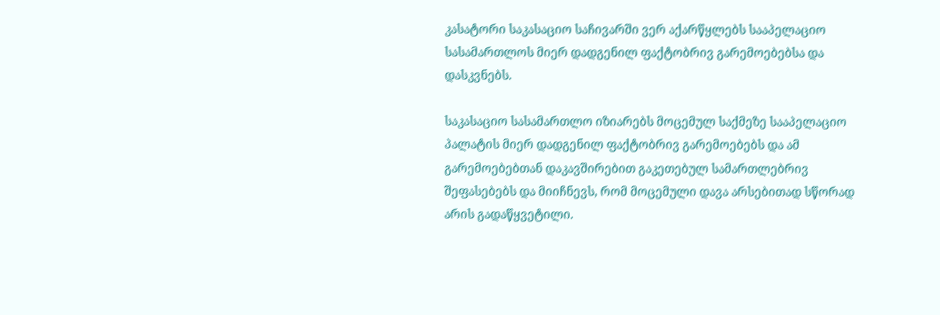კასატორი საკასაციო საჩივარში ვერ აქარწყლებს სააპელაციო სასამართლოს მიერ დადგენილ ფაქტობრივ გარემოებებსა და დასკვნებს.

საკასაციო სასამართლო იზიარებს მოცემულ საქმეზე სააპელაციო პალატის მიერ დადგენილ ფაქტობრივ გარემოებებს და ამ გარემოებებთან დაკავშირებით გაკეთებულ სამართლებრივ შეფასებებს და მიიჩნევს, რომ მოცემული დავა არსებითად სწორად არის გადაწყვეტილი.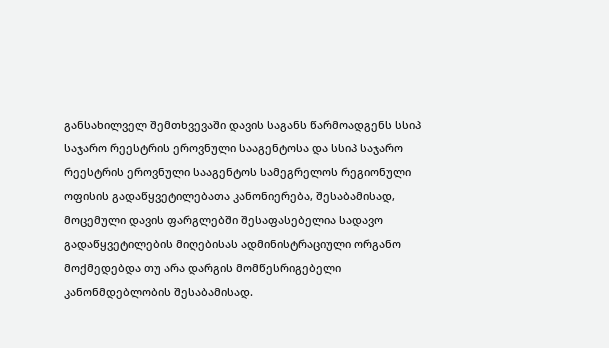განსახილველ შემთხვევაში დავის საგანს წარმოადგენს სსიპ საჯარო რეესტრის ეროვნული სააგენტოსა და სსიპ საჯარო რეესტრის ეროვნული სააგენტოს სამეგრელოს რეგიონული ოფისის გადაწყვეტილებათა კანონიერება, შესაბამისად, მოცემული დავის ფარგლებში შესაფასებელია სადავო გადაწყვეტილების მიღებისას ადმინისტრაციული ორგანო მოქმედებდა თუ არა დარგის მომწესრიგებელი კანონმდებლობის შესაბამისად.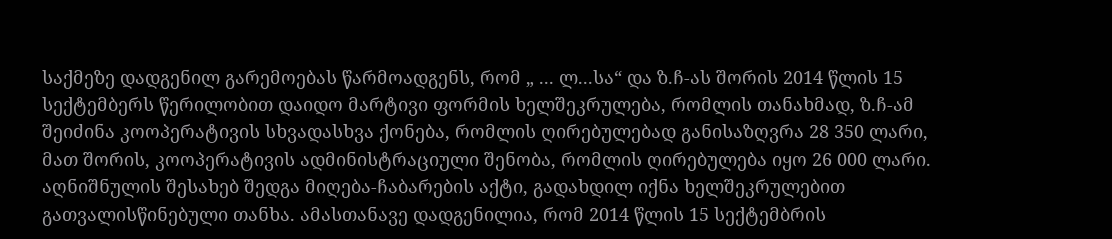საქმეზე დადგენილ გარემოებას წარმოადგენს, რომ „ ... ლ...სა“ და ზ.ჩ-ას შორის 2014 წლის 15 სექტემბერს წერილობით დაიდო მარტივი ფორმის ხელშეკრულება, რომლის თანახმად, ზ.ჩ-ამ შეიძინა კოოპერატივის სხვადასხვა ქონება, რომლის ღირებულებად განისაზღვრა 28 350 ლარი, მათ შორის, კოოპერატივის ადმინისტრაციული შენობა, რომლის ღირებულება იყო 26 000 ლარი. აღნიშნულის შესახებ შედგა მიღება-ჩაბარების აქტი, გადახდილ იქნა ხელშეკრულებით გათვალისწინებული თანხა. ამასთანავე დადგენილია, რომ 2014 წლის 15 სექტემბრის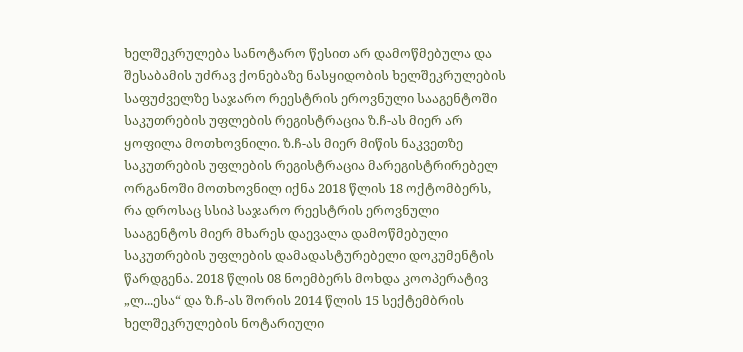ხელშეკრულება სანოტარო წესით არ დამოწმებულა და შესაბამის უძრავ ქონებაზე ნასყიდობის ხელშეკრულების საფუძველზე საჯარო რეესტრის ეროვნული სააგენტოში საკუთრების უფლების რეგისტრაცია ზ.ჩ-ას მიერ არ ყოფილა მოთხოვნილი. ზ.ჩ-ას მიერ მიწის ნაკვეთზე საკუთრების უფლების რეგისტრაცია მარეგისტრირებელ ორგანოში მოთხოვნილ იქნა 2018 წლის 18 ოქტომბერს, რა დროსაც სსიპ საჯარო რეესტრის ეროვნული სააგენტოს მიერ მხარეს დაევალა დამოწმებული საკუთრების უფლების დამადასტურებელი დოკუმენტის წარდგენა. 2018 წლის 08 ნოემბერს მოხდა კოოპერატივ „ლ...ესა“ და ზ.ჩ-ას შორის 2014 წლის 15 სექტემბრის ხელშეკრულების ნოტარიული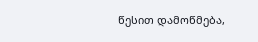წესით დამოწმება,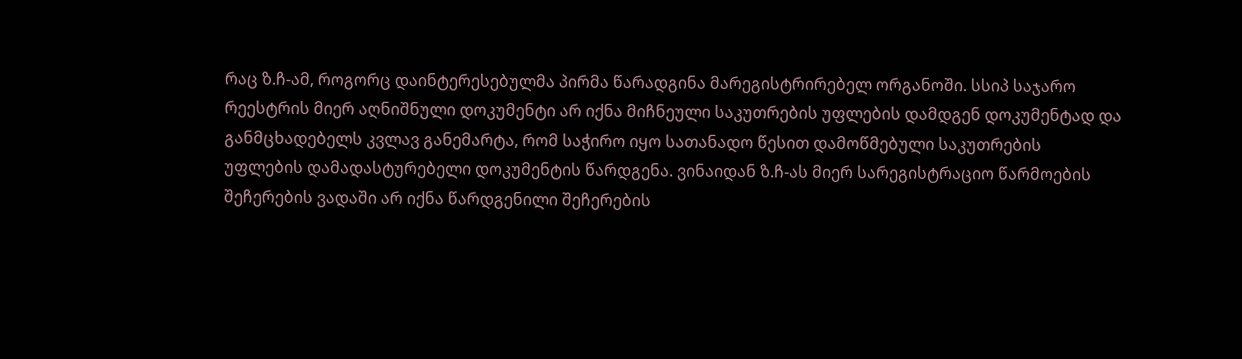რაც ზ.ჩ-ამ, როგორც დაინტერესებულმა პირმა წარადგინა მარეგისტრირებელ ორგანოში. სსიპ საჯარო რეესტრის მიერ აღნიშნული დოკუმენტი არ იქნა მიჩნეული საკუთრების უფლების დამდგენ დოკუმენტად და განმცხადებელს კვლავ განემარტა, რომ საჭირო იყო სათანადო წესით დამოწმებული საკუთრების უფლების დამადასტურებელი დოკუმენტის წარდგენა. ვინაიდან ზ.ჩ-ას მიერ სარეგისტრაციო წარმოების შეჩერების ვადაში არ იქნა წარდგენილი შეჩერების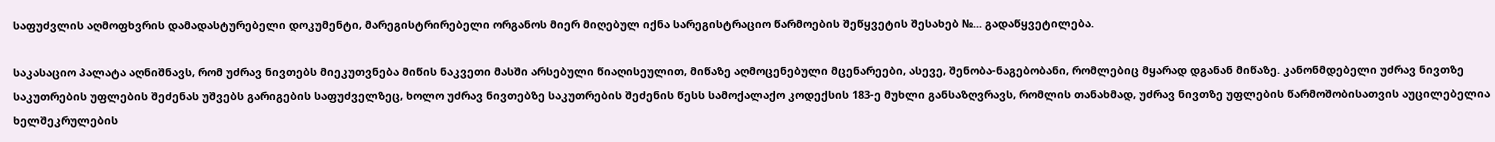საფუძვლის აღმოფხვრის დამადასტურებელი დოკუმენტი, მარეგისტრირებელი ორგანოს მიერ მიღებულ იქნა სარეგისტრაციო წარმოების შეწყვეტის შესახებ №... გადაწყვეტილება.

საკასაციო პალატა აღნიშნავს, რომ უძრავ ნივთებს მიეკუთვნება მიწის ნაკვეთი მასში არსებული წიაღისეულით, მიწაზე აღმოცენებული მცენარეები, ასევე, შენობა-ნაგებობანი, რომლებიც მყარად დგანან მიწაზე. კანონმდებელი უძრავ ნივთზე საკუთრების უფლების შეძენას უშვებს გარიგების საფუძველზეც, ხოლო უძრავ ნივთებზე საკუთრების შეძენის წესს სამოქალაქო კოდექსის 183-ე მუხლი განსაზღვრავს, რომლის თანახმად, უძრავ ნივთზე უფლების წარმოშობისათვის აუცილებელია ხელშეკრულების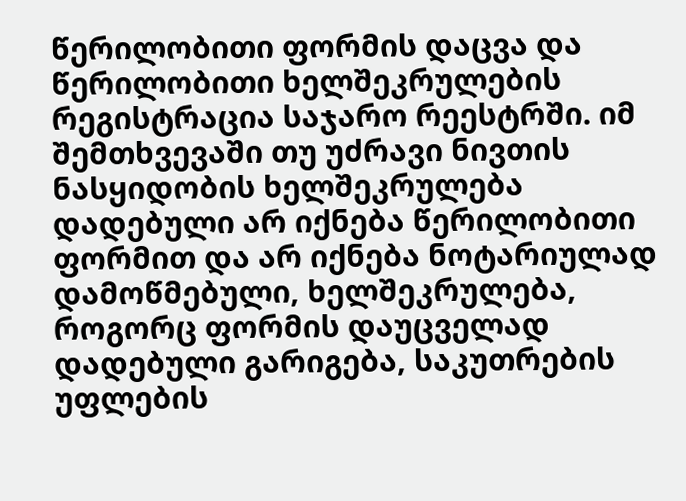წერილობითი ფორმის დაცვა და წერილობითი ხელშეკრულების რეგისტრაცია საჯარო რეესტრში. იმ შემთხვევაში თუ უძრავი ნივთის ნასყიდობის ხელშეკრულება დადებული არ იქნება წერილობითი ფორმით და არ იქნება ნოტარიულად დამოწმებული, ხელშეკრულება, როგორც ფორმის დაუცველად დადებული გარიგება, საკუთრების უფლების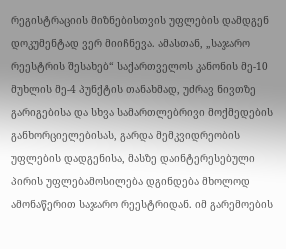რეგისტრაციის მიზნებისთვის უფლების დამდგენ დოკუმენტად ვერ მიიჩნევა. ამასთან, „საჯარო რეესტრის შესახებ“ საქართველოს კანონის მე-10 მუხლის მე-4 პუნქტის თანახმად, უძრავ ნივთზე გარიგებისა და სხვა სამართლებრივი მოქმედების განხორციელებისას, გარდა მემკვიდრეობის უფლების დადგენისა, მასზე დაინტერესებული პირის უფლებამოსილება დგინდება მხოლოდ ამონაწერით საჯარო რეესტრიდან. იმ გარემოების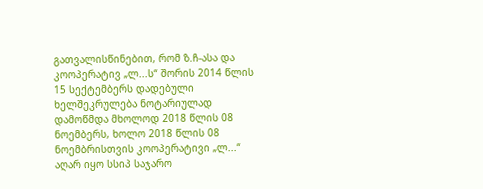გათვალისწინებით, რომ ზ.ჩ-ასა და კოოპერატივ „ლ...ს“ შორის 2014 წლის 15 სექტემბერს დადებული ხელშეკრულება ნოტარიულად დამოწმდა მხოლოდ 2018 წლის 08 ნოემბერს, ხოლო 2018 წლის 08 ნოემბრისთვის კოოპერატივი „ლ...“ აღარ იყო სსიპ საჯარო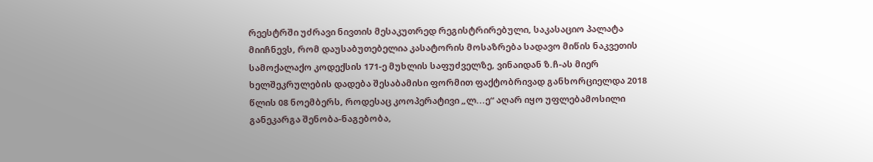რეესტრში უძრავი ნივთის მესაკუთრედ რეგისტრირებული, საკასაციო პალატა მიიჩნევს, რომ დაუსაბუთებელია კასატორის მოსაზრება სადავო მიწის ნაკვეთის სამოქალაქო კოდექსის 171-ე მუხლის საფუძველზე, ვინაიდან ზ.ჩ-ას მიერ ხელშეკრულების დადება შესაბამისი ფორმით ფაქტობრივად განხორციელდა 2018 წლის 08 ნოემბერს, როდესაც კოოპერატივი „ლ...ე“ აღარ იყო უფლებამოსილი განეკარგა შენობა-ნაგებობა,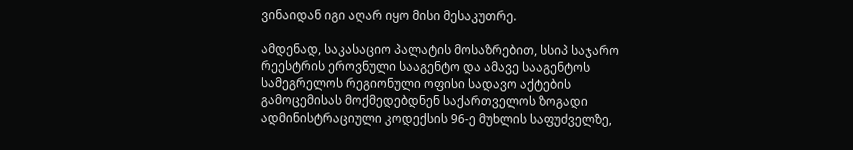ვინაიდან იგი აღარ იყო მისი მესაკუთრე.

ამდენად, საკასაციო პალატის მოსაზრებით, სსიპ საჯარო რეესტრის ეროვნული სააგენტო და ამავე სააგენტოს სამეგრელოს რეგიონული ოფისი სადავო აქტების გამოცემისას მოქმედებდნენ საქართველოს ზოგადი ადმინისტრაციული კოდექსის 96-ე მუხლის საფუძველზე,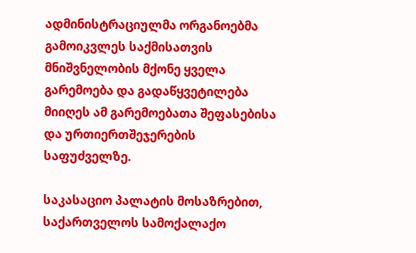ადმინისტრაციულმა ორგანოებმა გამოიკვლეს საქმისათვის მნიშვნელობის მქონე ყველა გარემოება და გადაწყვეტილება მიიღეს ამ გარემოებათა შეფასებისა და ურთიერთშეჯერების საფუძველზე.

საკასაციო პალატის მოსაზრებით, საქართველოს სამოქალაქო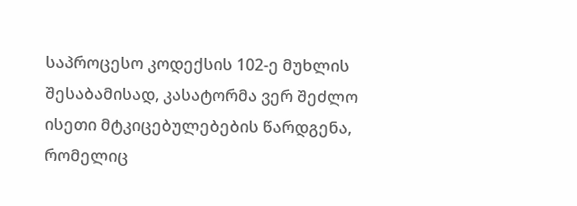საპროცესო კოდექსის 102-ე მუხლის შესაბამისად, კასატორმა ვერ შეძლო ისეთი მტკიცებულებების წარდგენა, რომელიც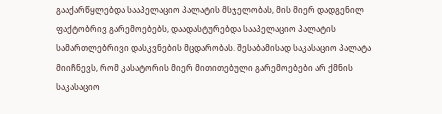გააქარწყლებდა სააპელაციო პალატის მსჯელობას, მის მიერ დადგენილ ფაქტობრივ გარემოებებს, დაადასტურებდა სააპელაციო პალატის სამართლებრივი დასკვნების მცდარობას. შესაბამისად საკასაციო პალატა მიიჩნევს, რომ კასატორის მიერ მითითებული გარემოებები არ ქმნის საკასაციო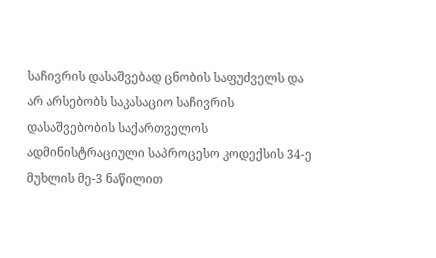საჩივრის დასაშვებად ცნობის საფუძველს და არ არსებობს საკასაციო საჩივრის დასაშვებობის საქართველოს ადმინისტრაციული საპროცესო კოდექსის 34-ე მუხლის მე-3 ნაწილით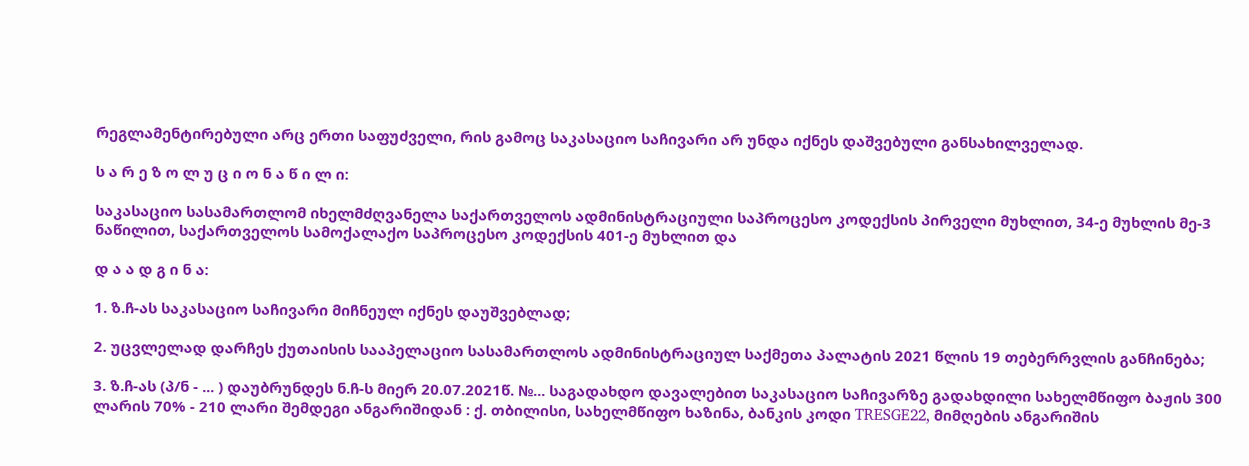რეგლამენტირებული არც ერთი საფუძველი, რის გამოც საკასაციო საჩივარი არ უნდა იქნეს დაშვებული განსახილველად.

ს ა რ ე ზ ო ლ უ ც ი ო ნ ა წ ი ლ ი:

საკასაციო სასამართლომ იხელმძღვანელა საქართველოს ადმინისტრაციული საპროცესო კოდექსის პირველი მუხლით, 34-ე მუხლის მე-3 ნაწილით, საქართველოს სამოქალაქო საპროცესო კოდექსის 401-ე მუხლით და

დ ა ა დ გ ი ნ ა:

1. ზ.ჩ-ას საკასაციო საჩივარი მიჩნეულ იქნეს დაუშვებლად;

2. უცვლელად დარჩეს ქუთაისის სააპელაციო სასამართლოს ადმინისტრაციულ საქმეთა პალატის 2021 წლის 19 თებერრვლის განჩინება;

3. ზ.ჩ-ას (პ/ნ - ... ) დაუბრუნდეს ნ.ჩ-ს მიერ 20.07.2021წ. №... საგადახდო დავალებით საკასაციო საჩივარზე გადახდილი სახელმწიფო ბაჟის 300 ლარის 70% - 210 ლარი შემდეგი ანგარიშიდან : ქ. თბილისი, სახელმწიფო ხაზინა, ბანკის კოდი TRESGE22, მიმღების ანგარიშის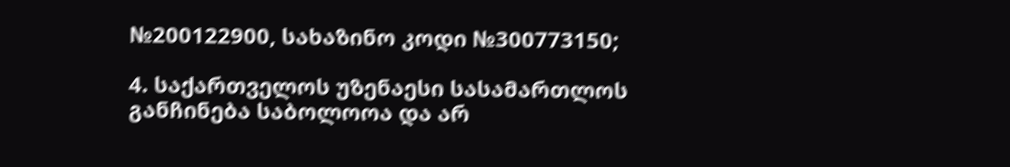№200122900, სახაზინო კოდი №300773150;

4. საქართველოს უზენაესი სასამართლოს განჩინება საბოლოოა და არ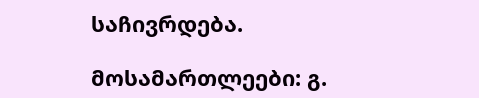საჩივრდება.

მოსამართლეები: გ.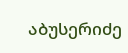აბუსერიძე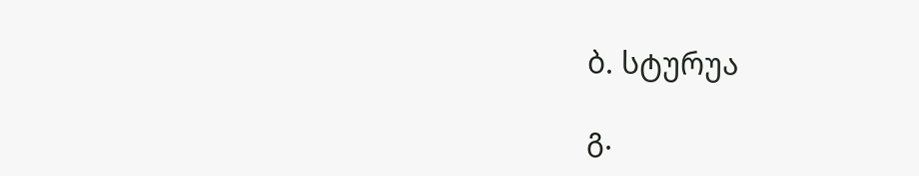ბ. სტურუა

გ.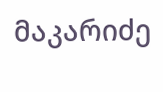მაკარიძე